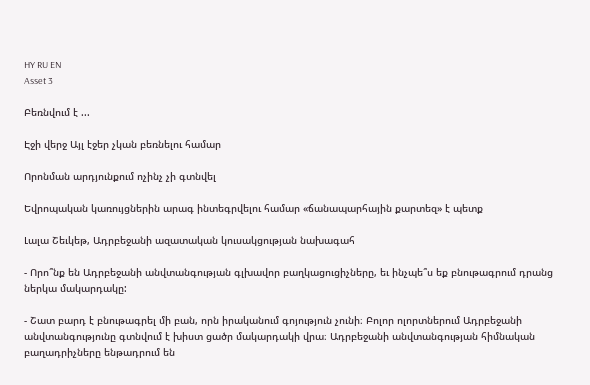HY RU EN
Asset 3

Բեռնվում է ...

Էջի վերջ Այլ էջեր չկան բեռնելու համար

Որոնման արդյունքում ոչինչ չի գտնվել

Եվրոպական կառույցներին արագ ինտեգրվելու համար «ճանապարհային քարտեզ» է պետք

Լալա Շեւկեթ, Ադրբեջանի ազատական կուսակցության նախագահ

- Որո՞նք են Ադրբեջանի անվտանգության գլխավոր բաղկացուցիչները, եւ ինչպե՞ս եք բնութագրում դրանց ներկա մակարդակը:

- Շատ բարդ է բնութագրել մի բան, որն իրականում գոյություն չունի։ Բոլոր ոլորտներում Ադրբեջանի անվտանգությունը գտնվում է խիստ ցածր մակարդակի վրա։ Ադրբեջանի անվտանգության հիմնական բաղադրիչները ենթադրում են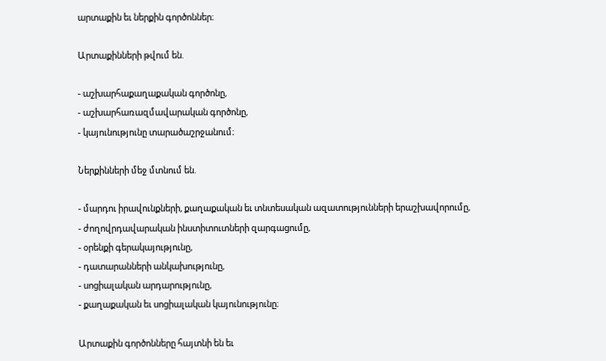արտաքին եւ ներքին գործոններ։

Արտաքինների թվում են.

- աշխարհաքաղաքական գործոնը,
- աշխարհառազմավարական գործոնը,
- կայունությունը տարածաշրջանում։

Ներքինների մեջ մտնում են.

- մարդու իրավունքների, քաղաքական եւ տնտեսական ազատությունների երաշխավորումը,
- ժողովրդավարական ինստիտուտների զարգացումը,
- օրենքի գերակայությունը,
- դատարանների անկախությունը,
- սոցիալական արդարությունը,
- քաղաքական եւ սոցիալական կայունությունը։

Արտաքին գործոնները հայտնի են եւ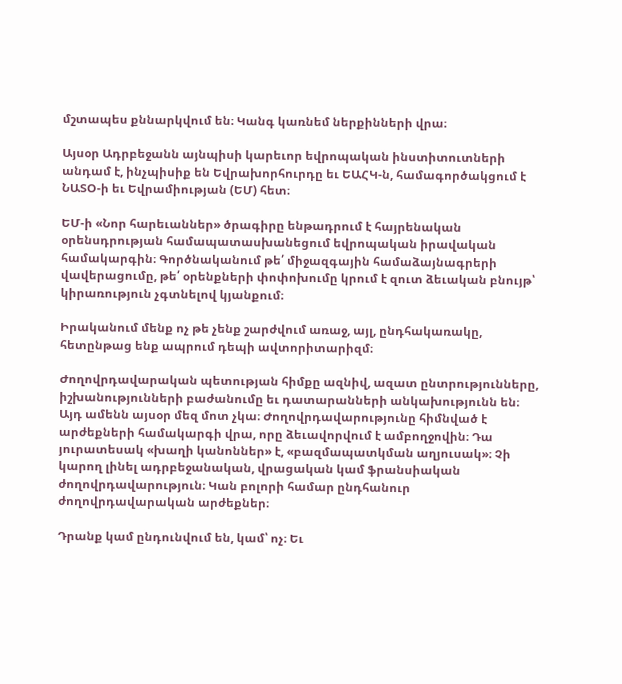մշտապես քննարկվում են։ Կանգ կառնեմ ներքինների վրա։

Այսօր Ադրբեջանն այնպիսի կարեւոր եվրոպական ինստիտուտների անդամ է, ինչպիսիք են Եվրախորհուրդը եւ ԵԱՀԿ-ն, համագործակցում է ՆԱՏՕ-ի եւ Եվրամիության (ԵՄ) հետ։

ԵՄ-ի «Նոր հարեւաններ» ծրագիրը ենթադրում է հայրենական օրենսդրության համապատասխանեցում եվրոպական իրավական համակարգին։ Գործնականում թե՛ միջազգային համաձայնագրերի վավերացումը, թե՛ օրենքների փոփոխումը կրում է զուտ ձեւական բնույթ՝ կիրառություն չգտնելով կյանքում։

Իրականում մենք ոչ թե չենք շարժվում առաջ, այլ, ընդհակառակը, հետընթաց ենք ապրում դեպի ավտորիտարիզմ։

Ժողովրդավարական պետության հիմքը ազնիվ, ազատ ընտրությունները, իշխանությունների բաժանումը եւ դատարանների անկախությունն են։ Այդ ամենն այսօր մեզ մոտ չկա։ Ժողովրդավարությունը հիմնված է արժեքների համակարգի վրա, որը ձեւավորվում է ամբողջովին։ Դա յուրատեսակ «խաղի կանոններ» է, «բազմապատկման աղյուսակ»։ Չի կարող լինել ադրբեջանական, վրացական կամ ֆրանսիական ժողովրդավարություն։ Կան բոլորի համար ընդհանուր ժողովրդավարական արժեքներ։

Դրանք կամ ընդունվում են, կամ՝ ոչ։ Եւ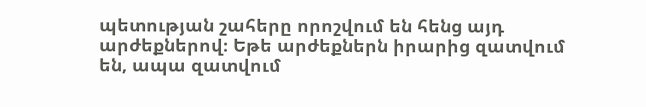պետության շահերը որոշվում են հենց այդ արժեքներով։ Եթե արժեքներն իրարից զատվում են, ապա զատվում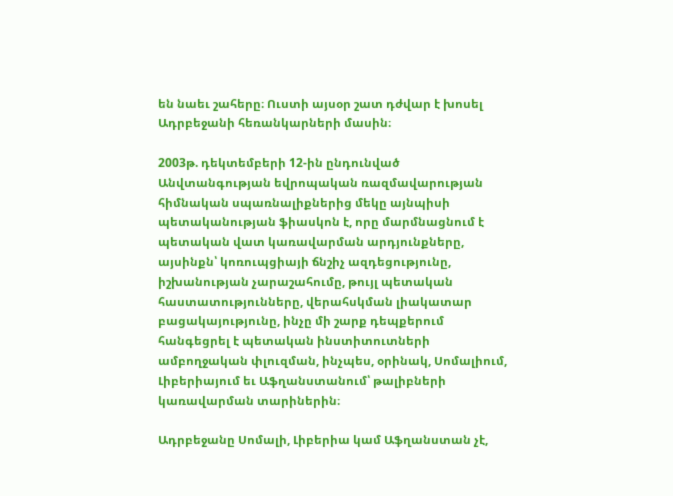են նաեւ շահերը։ Ուստի այսօր շատ դժվար է խոսել Ադրբեջանի հեռանկարների մասին։

2003թ. դեկտեմբերի 12-ին ընդունված Անվտանգության եվրոպական ռազմավարության հիմնական սպառնալիքներից մեկը այնպիսի պետականության ֆիասկոն է, որը մարմնացնում է պետական վատ կառավարման արդյունքները, այսինքն՝ կոռուպցիայի ճնշիչ ազդեցությունը, իշխանության չարաշահումը, թույլ պետական հաստատությունները, վերահսկման լիակատար բացակայությունը, ինչը մի շարք դեպքերում հանգեցրել է պետական ինստիտուտների ամբողջական փլուզման, ինչպես, օրինակ, Սոմալիում, Լիբերիայում եւ Աֆղանստանում՝ թալիբների կառավարման տարիներին։

Ադրբեջանը Սոմալի, Լիբերիա կամ Աֆղանստան չէ,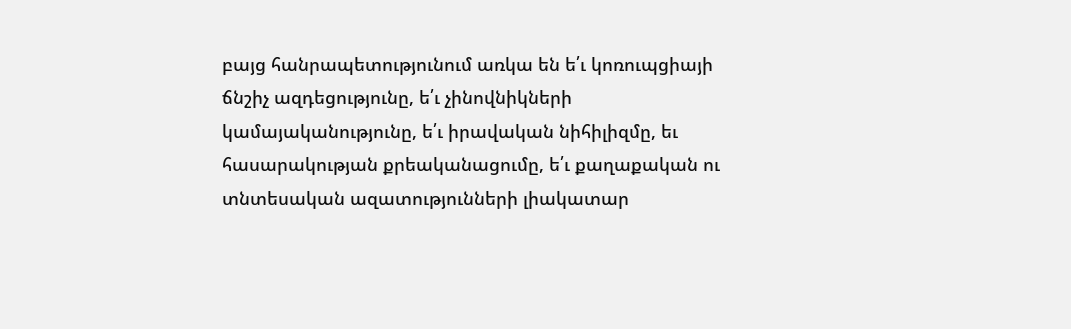բայց հանրապետությունում առկա են ե՛ւ կոռուպցիայի ճնշիչ ազդեցությունը, ե՛ւ չինովնիկների կամայականությունը, ե՛ւ իրավական նիհիլիզմը, եւ հասարակության քրեականացումը, ե՛ւ քաղաքական ու տնտեսական ազատությունների լիակատար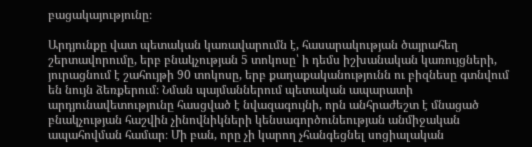բացակայությունը։

Արդյունքը վատ պետական կառավարումն է, հասարակության ծայրահեղ շերտավորումը, երբ բնակչության 5 տոկոսը՝ ի դեմս իշխանական կառույցների, յուրացնում է շահույթի 90 տոկոսը, երբ քաղաքականությունն ու բիզնեսը գտնվում են նույն ձեռքերում։ Նման պայմաններում պետական ապարատի արդյունավետությունը հասցված է նվազագույնի, որն անհրաժեշտ է մնացած բնակչության հաշվին չինովնիկների կենսագործունեության անմիջական ապահովման համար։ Մի բան, որը չի կարող չհանգեցնել սոցիալական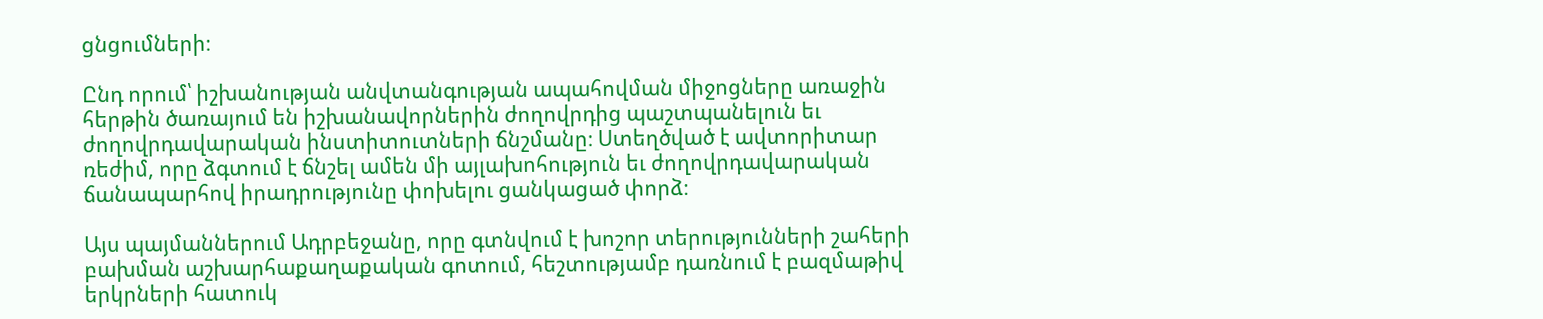ցնցումների։

Ընդ որում՝ իշխանության անվտանգության ապահովման միջոցները առաջին հերթին ծառայում են իշխանավորներին ժողովրդից պաշտպանելուն եւ ժողովրդավարական ինստիտուտների ճնշմանը։ Ստեղծված է ավտորիտար ռեժիմ, որը ձգտում է ճնշել ամեն մի այլախոհություն եւ ժողովրդավարական ճանապարհով իրադրությունը փոխելու ցանկացած փորձ։

Այս պայմաններում Ադրբեջանը, որը գտնվում է խոշոր տերությունների շահերի բախման աշխարհաքաղաքական գոտում, հեշտությամբ դառնում է բազմաթիվ երկրների հատուկ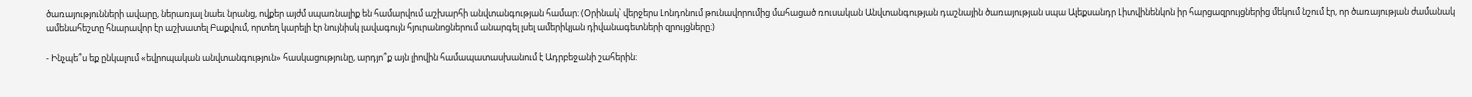ծառայությունների ավարը, ներառյալ նաեւ նրանց, ովքեր այժմ սպառնալիք են համարվում աշխարհի անվտանգության համար։ (Օրինակ՝ վերջերս Լոնդոնում թունավորումից մահացած ռուսական Անվտանգության դաշնային ծառայության սպա Ալեքսանդր Լիտվինենկոն իր հարցազրույցներից մեկում նշում էր, որ ծառայության ժամանակ ամենահեշտը հնարավոր էր աշխատել Բաքվում, որտեղ կարելի էր նույնիսկ լավագույն հյուրանոցներում անարգել լսել ամերիկյան դիվանագետների զրույցները։)

- Ինչպե՞ս եք ընկալում «եվրոպական անվտանգություն» հասկացությունը, արդյո՞ք այն լիովին համապատասխանում է Ադրբեջանի շահերին: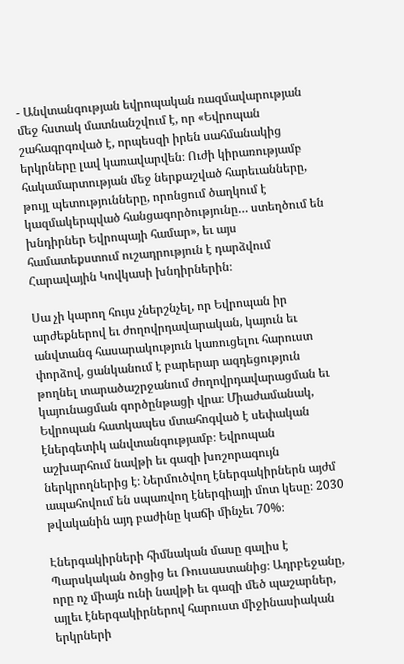- Անվտանգության եվրոպական ռազմավարության մեջ հստակ մատնանշվում է, որ «Եվրոպան շահագրգռված է, որպեսզի իրեն սահմանակից երկրները լավ կառավարվեն։ Ուժի կիրառությամբ հակամարտության մեջ ներքաշված հարեւանները, թույլ պետությունները, որոնցում ծաղկում է կազմակերպված հանցագործությունը… ստեղծում են խնդիրներ Եվրոպայի համար», եւ այս համատեքստում ուշադրություն է դարձվում Հարավային Կովկասի խնդիրներին։

Սա չի կարող հույս չներշնչել, որ Եվրոպան իր արժեքներով եւ ժողովրդավարական, կայուն եւ անվտանգ հասարակություն կառուցելու հարուստ փորձով, ցանկանում է բարերար ազդեցություն թողնել տարածաշրջանում ժողովրդավարացման եւ կայունացման գործընթացի վրա։ Միաժամանակ, Եվրոպան հատկապես մտահոգված է սեփական էներգետիկ անվտանգությամբ։ Եվրոպան աշխարհում նավթի եւ գազի խոշորագույն ներկրողներից է։ Ներմուծվող էներգակիրներն այժմ ապահովում են սպառվող էներգիայի մոտ կեսը։ 2030 թվականին այդ բաժինը կաճի մինչեւ 70%։

Էներգակիրների հիմնական մասը գալիս է Պարսկական ծոցից եւ Ռուսաստանից։ Ադրբեջանը, որը ոչ միայն ունի նավթի եւ գազի մեծ պաշարներ, այլեւ էներգակիրներով հարուստ միջինասիական երկրների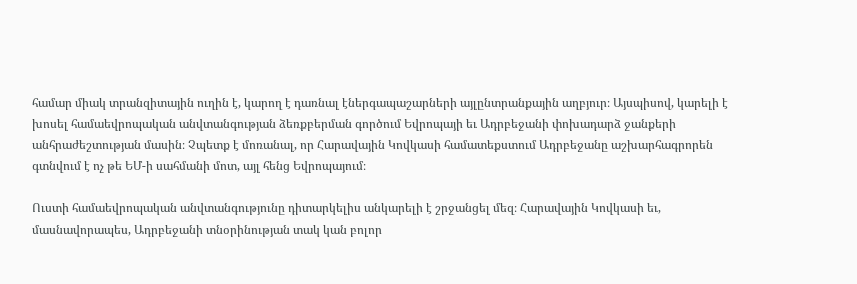համար միակ տրանզիտային ուղին է, կարող է դառնալ էներգապաշարների այլընտրանքային աղբյուր։ Այսպիսով, կարելի է խոսել համաեվրոպական անվտանգության ձեռքբերման գործում Եվրոպայի եւ Ադրբեջանի փոխադարձ ջանքերի անհրաժեշտության մասին։ Չպետք է մոռանալ, որ Հարավային Կովկասի համատեքստում Ադրբեջանը աշխարհագրորեն գտնվում է ոչ թե ԵՄ-ի սահմանի մոտ, այլ հենց Եվրոպայում։

Ուստի համաեվրոպական անվտանգությունը դիտարկելիս անկարելի է շրջանցել մեզ։ Հարավային Կովկասի եւ, մասնավորապես, Ադրբեջանի տնօրինության տակ կան բոլոր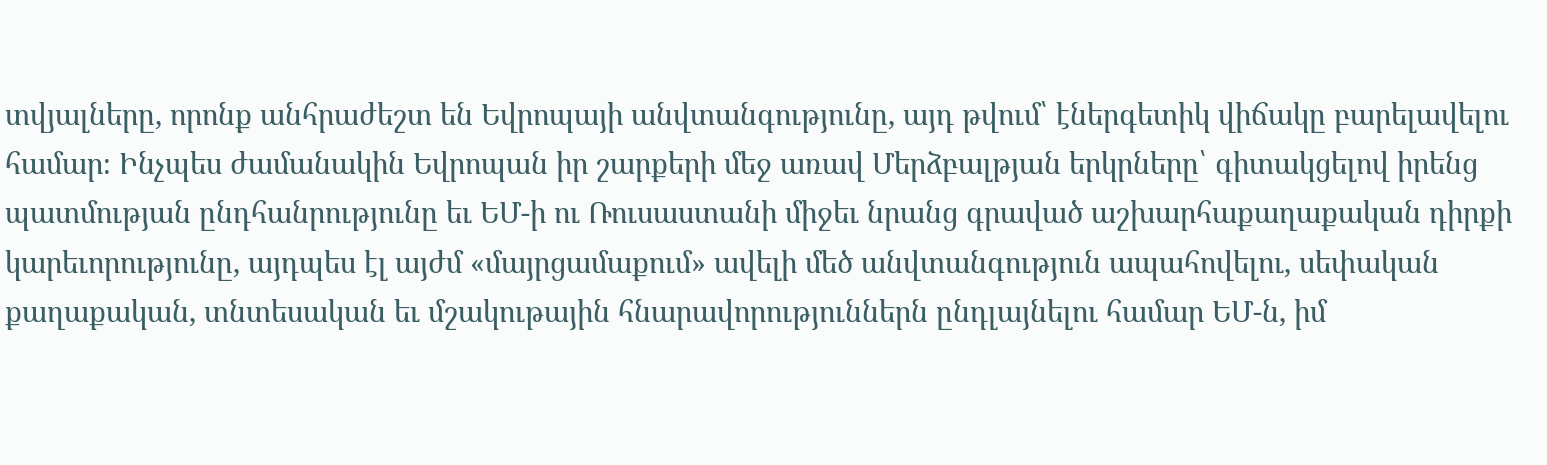տվյալները, որոնք անհրաժեշտ են Եվրոպայի անվտանգությունը, այդ թվում՝ էներգետիկ վիճակը բարելավելու համար։ Ինչպես ժամանակին Եվրոպան իր շարքերի մեջ առավ Մերձբալթյան երկրները՝ գիտակցելով իրենց պատմության ընդհանրությունը եւ ԵՄ-ի ու Ռուսաստանի միջեւ նրանց գրաված աշխարհաքաղաքական դիրքի կարեւորությունը, այդպես էլ այժմ «մայրցամաքում» ավելի մեծ անվտանգություն ապահովելու, սեփական քաղաքական, տնտեսական եւ մշակութային հնարավորություններն ընդլայնելու համար ԵՄ-ն, իմ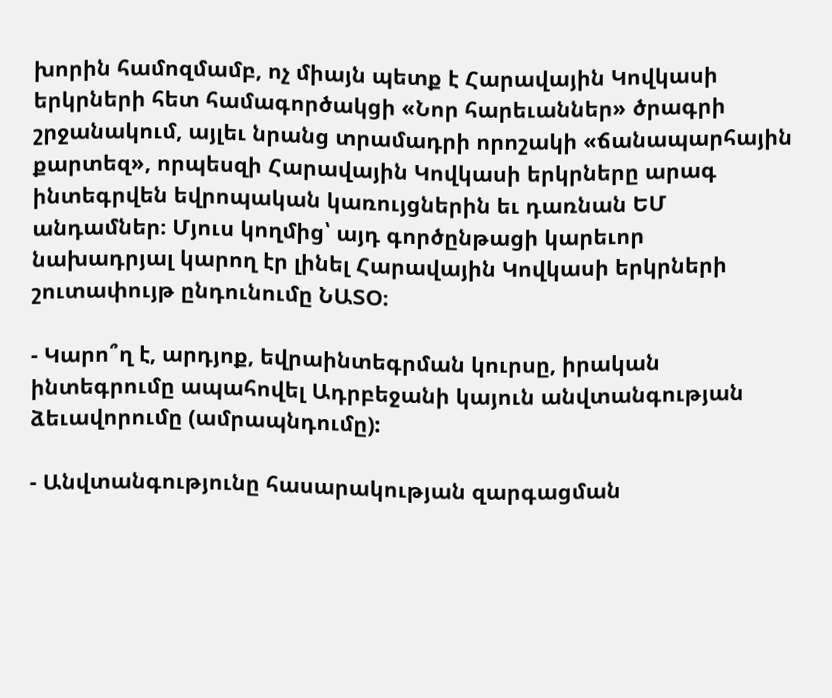խորին համոզմամբ, ոչ միայն պետք է Հարավային Կովկասի երկրների հետ համագործակցի «Նոր հարեւաններ» ծրագրի շրջանակում, այլեւ նրանց տրամադրի որոշակի «ճանապարհային քարտեզ», որպեսզի Հարավային Կովկասի երկրները արագ ինտեգրվեն եվրոպական կառույցներին եւ դառնան ԵՄ անդամներ։ Մյուս կողմից՝ այդ գործընթացի կարեւոր նախադրյալ կարող էր լինել Հարավային Կովկասի երկրների շուտափույթ ընդունումը ՆԱՏՕ։

- Կարո՞ղ է, արդյոք, եվրաինտեգրման կուրսը, իրական ինտեգրումը ապահովել Ադրբեջանի կայուն անվտանգության ձեւավորումը (ամրապնդումը):

- Անվտանգությունը հասարակության զարգացման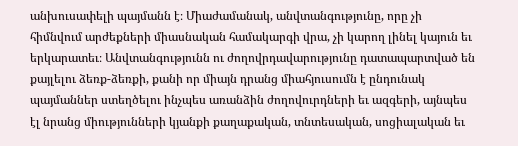անխուսափելի պայմանն է։ Միաժամանակ, անվտանգությունը, որը չի հիմնվում արժեքների միասնական համակարգի վրա, չի կարող լինել կայուն եւ երկարատեւ։ Անվտանգությունն ու ժողովրդավարությունը դատապարտված են քայլելու ձեռք-ձեռքի, քանի որ միայն դրանց միահյուսումն է ընդունակ պայմաններ ստեղծելու ինչպես առանձին ժողովուրդների եւ ազգերի, այնպես էլ նրանց միությունների կյանքի քաղաքական, տնտեսական, սոցիալական եւ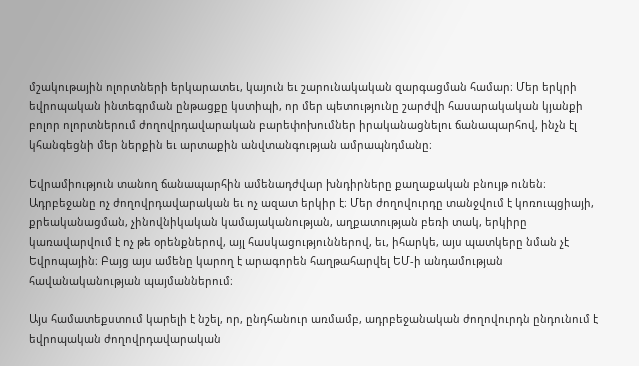մշակութային ոլորտների երկարատեւ, կայուն եւ շարունակական զարգացման համար։ Մեր երկրի եվրոպական ինտեգրման ընթացքը կստիպի, որ մեր պետությունը շարժվի հասարակական կյանքի բոլոր ոլորտներում ժողովրդավարական բարեփոխումներ իրականացնելու ճանապարհով, ինչն էլ կհանգեցնի մեր ներքին եւ արտաքին անվտանգության ամրապնդմանը։

Եվրամիություն տանող ճանապարհին ամենադժվար խնդիրները քաղաքական բնույթ ունեն։ Ադրբեջանը ոչ ժողովրդավարական եւ ոչ ազատ երկիր է։ Մեր ժողովուրդը տանջվում է կոռուպցիայի, քրեականացման, չինովնիկական կամայականության, աղքատության բեռի տակ, երկիրը կառավարվում է ոչ թե օրենքներով, այլ հասկացություններով, եւ, իհարկե, այս պատկերը նման չէ Եվրոպային։ Բայց այս ամենը կարող է արագորեն հաղթահարվել ԵՄ-ի անդամության հավանականության պայմաններում։

Այս համատեքստում կարելի է նշել, որ, ընդհանուր առմամբ, ադրբեջանական ժողովուրդն ընդունում է եվրոպական ժողովրդավարական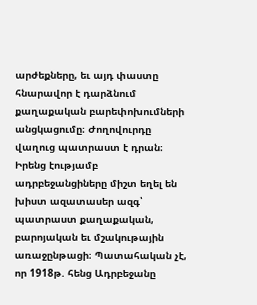արժեքները, եւ այդ փաստը հնարավոր է դարձնում քաղաքական բարեփոխումների անցկացումը։ Ժողովուրդը վաղուց պատրաստ է դրան։ Իրենց էությամբ ադրբեջանցիները միշտ եղել են խիստ ազատասեր ազգ՝ պատրաստ քաղաքական, բարոյական եւ մշակութային առաջընթացի։ Պատահական չէ, որ 1918թ. հենց Ադրբեջանը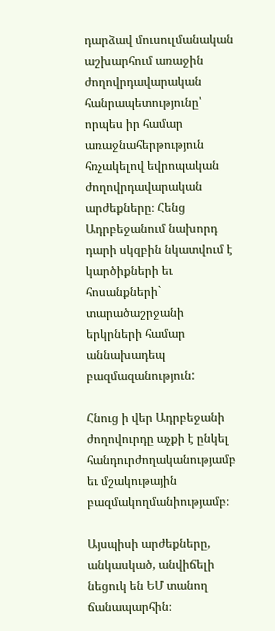դարձավ մուսուլմանական աշխարհում առաջին ժողովրդավարական հանրապետությունը՝ որպես իր համար առաջնահերթություն հռչակելով եվրոպական ժողովրդավարական արժեքները։ Հենց Ադրբեջանում նախորդ դարի սկզբին նկատվում է կարծիքների եւ հոսանքների` տարածաշրջանի երկրների համար աննախադեպ բազմազանություն:

Հնուց ի վեր Ադրբեջանի ժողովուրդը աչքի է ընկել հանդուրժողականությամբ եւ մշակութային բազմակողմանիությամբ։

Այսպիսի արժեքները, անկասկած, անվիճելի նեցուկ են ԵՄ տանող ճանապարհին։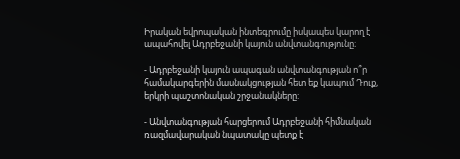Իրական եվրոպական ինտեգրումը իսկապես կարող է ապահովել Ադրբեջանի կայուն անվտանգությունը։

- Ադրբեջանի կայուն ապագան անվտանգության ո՞ր համակարգերին մասնակցության հետ եք կապում Դուք, երկրի պաշտոնական շրջանակները:

- Անվտանգության հարցերում Ադրբեջանի հիմնական ռազմավարական նպատակը պետք է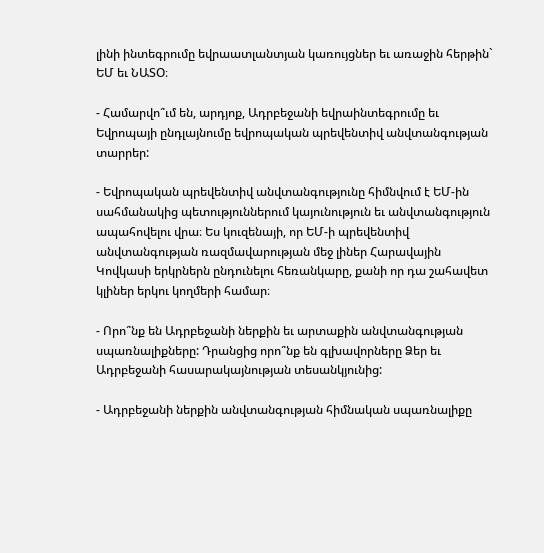լինի ինտեգրումը եվրաատլանտյան կառույցներ եւ առաջին հերթին` ԵՄ եւ ՆԱՏՕ։

- Համարվո՞ւմ են, արդյոք, Ադրբեջանի եվրաինտեգրումը եւ Եվրոպայի ընդլայնումը եվրոպական պրեվենտիվ անվտանգության տարրեր:

- Եվրոպական պրեվենտիվ անվտանգությունը հիմնվում է ԵՄ-ին սահմանակից պետություններում կայունություն եւ անվտանգություն ապահովելու վրա։ Ես կուզենայի, որ ԵՄ-ի պրեվենտիվ անվտանգության ռազմավարության մեջ լիներ Հարավային Կովկասի երկրներն ընդունելու հեռանկարը, քանի որ դա շահավետ կլիներ երկու կողմերի համար։

- Որո՞նք են Ադրբեջանի ներքին եւ արտաքին անվտանգության սպառնալիքները: Դրանցից որո՞նք են գլխավորները Ձեր եւ Ադրբեջանի հասարակայնության տեսանկյունից:

- Ադրբեջանի ներքին անվտանգության հիմնական սպառնալիքը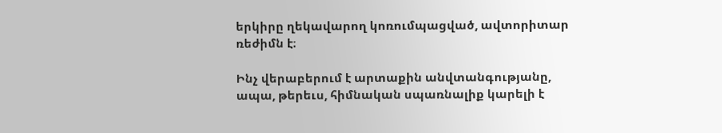երկիրը ղեկավարող կոռումպացված, ավտորիտար ռեժիմն է։

Ինչ վերաբերում է արտաքին անվտանգությանը, ապա, թերեւս, հիմնական սպառնալիք կարելի է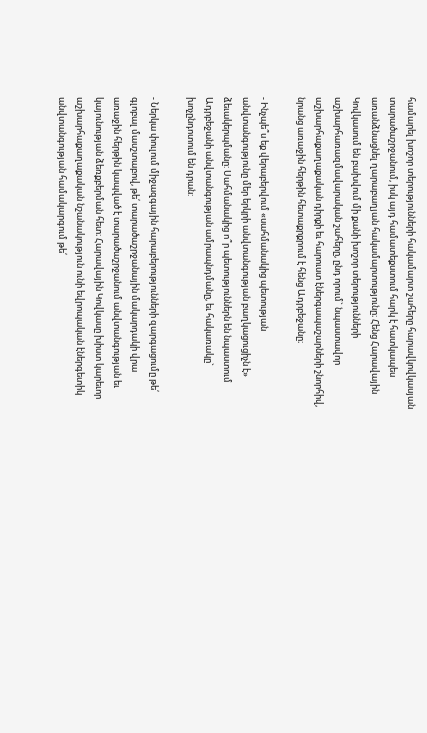համարել խոշոր տերությունների հակամարտ շահերը հարավկովկասյան տարածաշրջանում, իսկ այդ համատեքստում հարկ է հատկապես առանձնացնել ղարաբաղյան հակամարտությունը։ Հենց Հարավային Կովկասում են բախվում մի քանի խոշոր տերությունների աշխարհառազմավարական շահերը, ընդ որում` նպաստավոր աշխարհաքաղաքական դիրքի եւ հարուստ էներգապաշարների շնորհիվ, նրանց առաջին հերթին հետաքրքրում է հենց Ադրբեջանը։

- Ինչպե՞ս եք վերաբերվում «սահմանակից պետության անվտանգությունը մեր երկրի անվտանգության բաղկացուցիչն է» ձեւակերպմանը: Սահմանակից ո՞ր պետություններն են նպաստում Ադրբեջանի անվտանգության ամրապնդմանը, եւ հակառակը` խոչընդոտում են դրան:

- Ներկա փուլում միջազգային հարաբերությունների զարգացումը թե՛ գլոբալ մասշտաբով, թե՛ տարածաշրջանային մակարդակի վրա առաջին հերթին կապված է տարածաշրջանում անվտանգության եւ կայունության ձեռքբերման հետ։ Հարավային Կովկասը խիստ կարեւոր աշխարհաքաղաքական նշանակություն ունի եվրոպական էներգետիկ անվտանգության համակարգում թե՛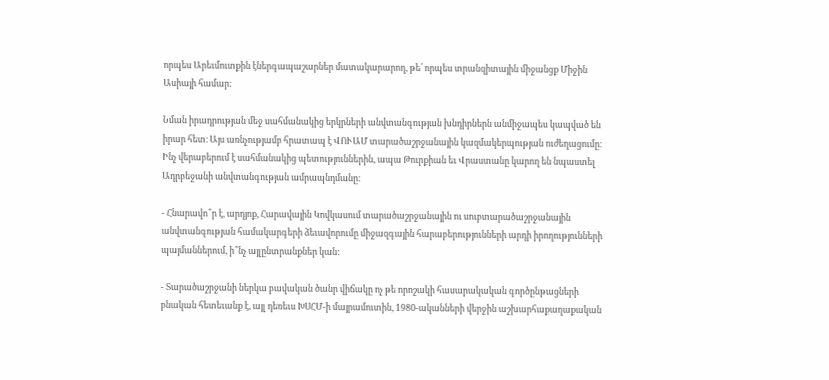որպես Արեւմուտքին էներգապաշարներ մատակարարող, թե՛ որպես տրանզիտային միջանցք Միջին Ասիայի համար։

Նման իրադրության մեջ սահմանակից երկրների անվտանգության խնդիրներն անմիջապես կապված են իրար հետ։ Այս առնչությամբ հրատապ է ՎՈՒԱՄ տարածաշրջանային կազմակերպության ուժեղացումը։ Ինչ վերաբերում է սահմանակից պետություններին, ապա Թուրքիան եւ Վրաստանը կարող են նպաստել Ադրբեջանի անվտանգության ամրապնդմանը։

- Հնարավո՞ր է, արդյոք, Հարավային Կովկասում տարածաշրջանային ու սուբտարածաշրջանային անվտանգության համակարգերի ձեւավորումը միջազգային հարաբերությունների արդի իրողությունների պայմաններում, ի՞նչ այլընտրանքներ կան:

- Տարածաշրջանի ներկա բավական ծանր վիճակը ոչ թե որոշակի հասարակական գործընթացների բնական հետեւանք է, այլ դեռեւս ԽՍՀՄ-ի մայրամուտին, 1980-ականների վերջին աշխարհաքաղաքական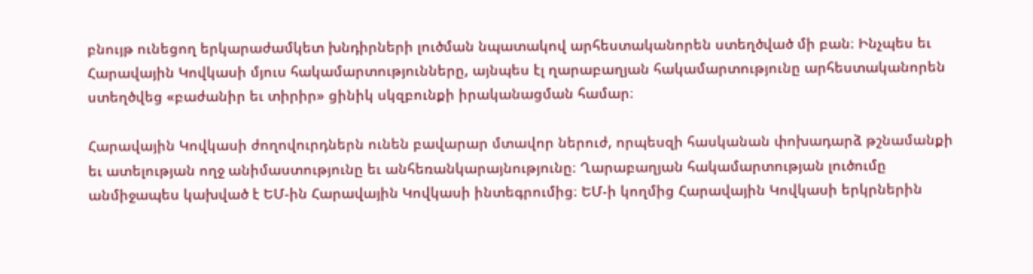բնույթ ունեցող երկարաժամկետ խնդիրների լուծման նպատակով արհեստականորեն ստեղծված մի բան։ Ինչպես եւ Հարավային Կովկասի մյուս հակամարտությունները, այնպես էլ ղարաբաղյան հակամարտությունը արհեստականորեն ստեղծվեց «բաժանիր եւ տիրիր» ցինիկ սկզբունքի իրականացման համար։

Հարավային Կովկասի ժողովուրդներն ունեն բավարար մտավոր ներուժ, որպեսզի հասկանան փոխադարձ թշնամանքի եւ ատելության ողջ անիմաստությունը եւ անհեռանկարայնությունը։ Ղարաբաղյան հակամարտության լուծումը անմիջապես կախված է ԵՄ-ին Հարավային Կովկասի ինտեգրումից։ ԵՄ-ի կողմից Հարավային Կովկասի երկրներին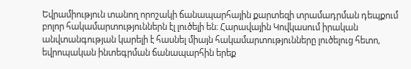Եվրամիություն տանող որոշակի ճանապարհային քարտեզի տրամադրման դեպքում բոլոր հակամարտություններն էլ լուծելի են։ Հարավային Կովկասում իրական անվտանգության կարելի է հասնել միայն հակամարտությունները լուծելուց հետո, եվրոպական ինտեգրման ճանապարհին երեք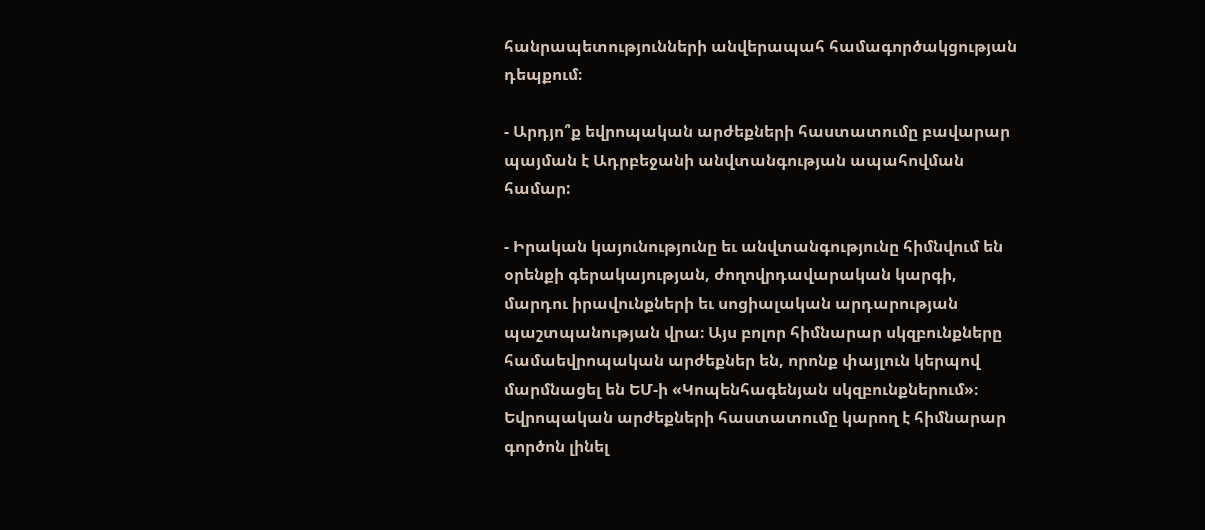հանրապետությունների անվերապահ համագործակցության դեպքում։

- Արդյո՞ք եվրոպական արժեքների հաստատումը բավարար պայման է Ադրբեջանի անվտանգության ապահովման համար:

- Իրական կայունությունը եւ անվտանգությունը հիմնվում են օրենքի գերակայության, ժողովրդավարական կարգի, մարդու իրավունքների եւ սոցիալական արդարության պաշտպանության վրա։ Այս բոլոր հիմնարար սկզբունքները համաեվրոպական արժեքներ են, որոնք փայլուն կերպով մարմնացել են ԵՄ-ի «Կոպենհագենյան սկզբունքներում»։ Եվրոպական արժեքների հաստատումը կարող է հիմնարար գործոն լինել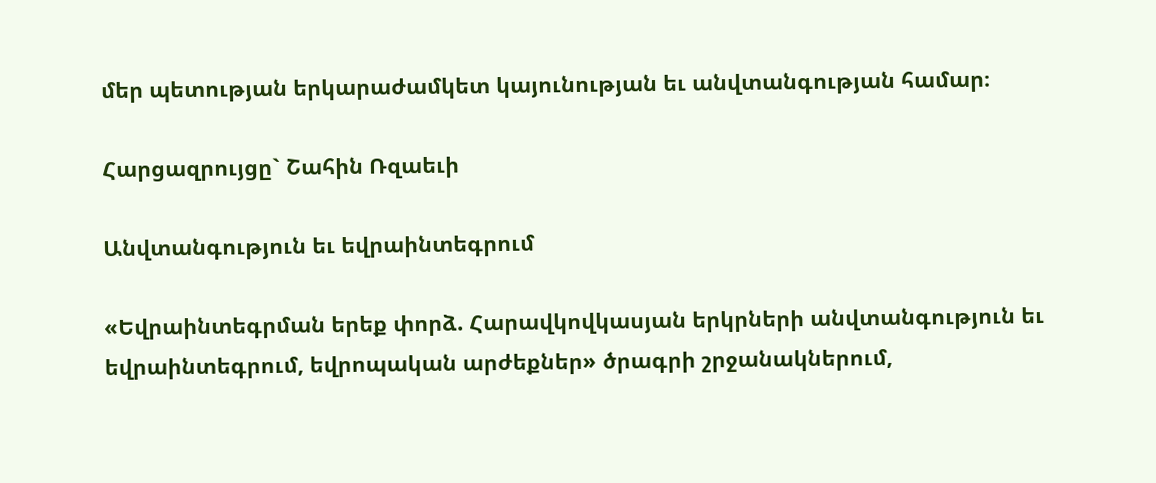մեր պետության երկարաժամկետ կայունության եւ անվտանգության համար։

Հարցազրույցը` Շահին Ռզաեւի

Անվտանգություն եւ եվրաինտեգրում

«Եվրաինտեգրման երեք փորձ. Հարավկովկասյան երկրների անվտանգություն եւ եվրաինտեգրում, եվրոպական արժեքներ» ծրագրի շրջանակներում,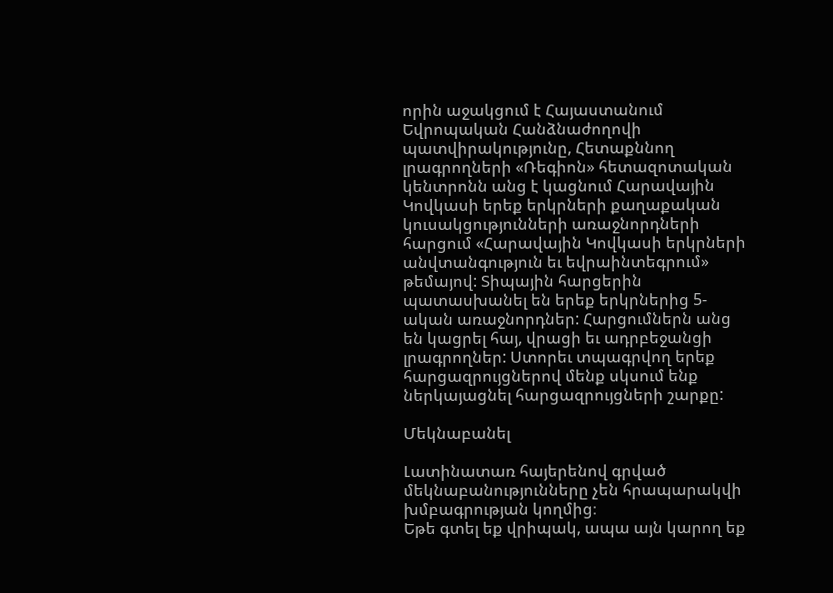որին աջակցում է Հայաստանում Եվրոպական Հանձնաժողովի պատվիրակությունը, Հետաքննող լրագրողների «Ռեգիոն» հետազոտական կենտրոնն անց է կացնում Հարավային Կովկասի երեք երկրների քաղաքական կուսակցությունների առաջնորդների հարցում «Հարավային Կովկասի երկրների անվտանգություն եւ եվրաինտեգրում» թեմայով: Տիպային հարցերին պատասխանել են երեք երկրներից 5-ական առաջնորդներ: Հարցումներն անց են կացրել հայ, վրացի եւ ադրբեջանցի լրագրողներ: Ստորեւ տպագրվող երեք հարցազրույցներով մենք սկսում ենք ներկայացնել հարցազրույցների շարքը:

Մեկնաբանել

Լատինատառ հայերենով գրված մեկնաբանությունները չեն հրապարակվի խմբագրության կողմից։
Եթե գտել եք վրիպակ, ապա այն կարող եք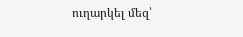ուղարկել մեզ՝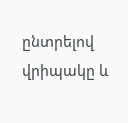ընտրելով վրիպակը և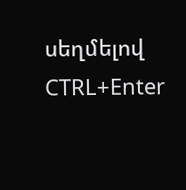սեղմելով CTRL+Enter